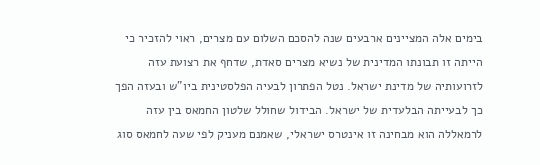בימים אלה המציינים ארבעים שנה להסכם השלום עם מצרים, ראוי להזכיר כי הייתה זו תבונתו המדינית של נשיא מצרים סאדת, שדחף את רצועת עזה לזרועותיה של מדינת ישראל. נטל הפתרון לבעיה הפלסטינית ביו"ש ובעזה הפך כך לבעייתה הבלעדית של ישראל. הבידול שחולל שלטון החמאס בין עזה לרמאללה הוא מבחינה זו אינטרס ישראלי, שאמנם מעניק לפי שעה לחמאס סוג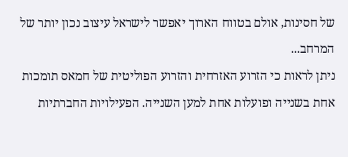של חסינות, אולם בטווח הארוך יאפשר לישראל עיצוב נכון יותר של המרחב...
ניתן לראות כי הזרוע האזרחית והזרוע הפוליטית של חמאס תומכות אחת בשנייה ופועלות אחת למען השנייה. הפעילויות החברתיות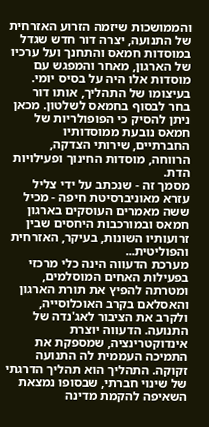והממושכות שיזמה הזרוע האזרחית של התנועה, יצרה דור חדש שגדל במוסדות חמאס והתחנך ועל ערכיו של הארגון, מאחר והמפגש עם מוסדות אלו היה על בסיס יומי. בעיצומו של התהליך, אותו דור בחר לבסוף בחמאס לשלטון. מכאן ניתן להסיק כי הפופולריות של חמאס נובעת ממוסדותיו החברתיים, שירותי הצדקה, הרווחה, מוסדות החינוך ופעילויות הדת.
מסמך זה - שנכתב על ידי צליל עזרא מאוניברסיטת חיפה - מכיל ששה מאמרים העוסקים בארגון חמאס ובמורכבות היחסים שבין זרועותיו השונות, בעיקר, האזרחית והפוליטית...
מערכת הדעווה הינה כלי מרכזי בפעילות האחים המוסלמים, ומטרתה להפיץ את תורת הארגון והאסלאם בקרב האוכלוסייה, ולקרב את הציבור לאג'נדה של התנועה. הדעווה יוצרת אינדוקטרינציה, שמספקת את התמיכה העממית לה התנועה זקוקה. התהליך הוא תהליך הדרגתי של שינוי חברתי, שבסופו נמצאת השאיפה להקמת מדינה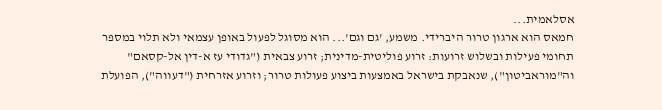אסלאמית...
חמאס הוא ארגון טרור היברידי. משמע, 'גם וגם'... הוא מסוגל לפעול באופן עצמאי ולא תלוי במספר תחומי פעילות ובשלוש זרועות: זרוע פוליטית-מדינית; זרוע צבאית ("גדודי עז א-דין אל-קסאם" וה"מוראביטון"), שנאבקת בישראל באמצעות ביצוע פעולות טרור; וזרוע אזרחית ("דעווה"), הפועלת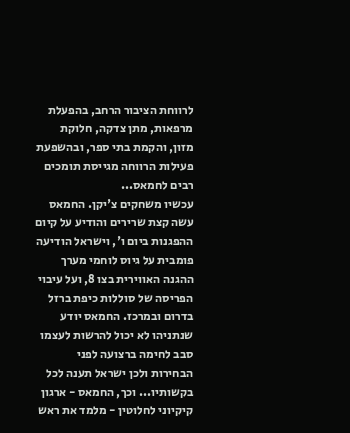לרווחת הציבור הרחב, בהפעלת מרפאות, מתן צדקה, חלוקת מזון, והקמת בתי ספר, ובהשפעת פעילות הרווחה מגייסת תומכים רבים לחמאס...
עכשיו משחקים צ'יקן. החמאס עשה קצת שרירים והודיע על קיום ההפגנות ביום ו', וישראל הודיעה פומבית על גיוס לוחמי מערך ההגנה האווירית בצו 8, ועל עיבוי הפריסה של סוללות כיפת ברזל בדרום ובמרכז. החמאס יודע שנתניהו לא יכול להרשות לעצמו סבב לחימה ברצועה לפני הבחירות ולכן ישראל תענה לכל בקשותיו... וכך, החמאס - ארגון קיקיוני לחלוטין - מלמד את ראש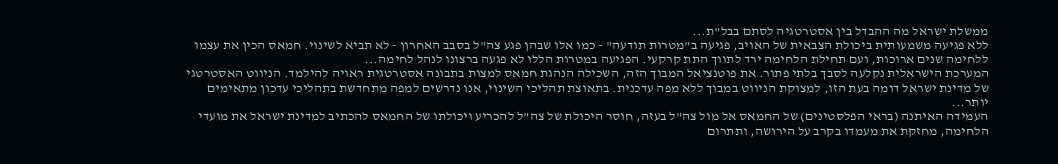ממשלת ישראל מה ההבדל בין אסטרטגיה לסתם בבל"ת...
ללא פגיעה משמעותית ביכולת הצבאית של האויב, פגיעה ב"מטרות תודעה" - כמו אלו שבהן פגע צה"ל בסבב האחרון - לא תביא לשינוי. חמאס הכין את עצמו ללחימה שנים ארוכות, ועם תחילת הלחימה ירד לתווך התת קרקעי. הפגיעה במטרות הללו לא פגעה ברצונו לנהל לחימה...
המערכת הישראלית נקלעה לסבך בלתי פתור. את פוטנציאל המבוך הזה, השכילה הנהגת חמאס למצות בתבונה אסטרטגית ראויה להילמד. הניווט האסטרטגי של מדינת ישראל דומה בעת הזו, למצוקת הניווט במבוך ללא מפה עדכנית. בתאוצת תהליכי השינוי, אנו נדרשים למפה מתחדשת בתהליכי עדכון מתאימים יותר...
העמידה האיתנה (בראי הפלסטינים) של החמאס אל מול צה"ל בעזה, חוסר היכולת של צה"ל להכריע ויכולתו של החמאס להכתיב למדינת ישראל את מועדי הלחימה, מחזקת את מעמדו בקרב על הירושה, ותתרום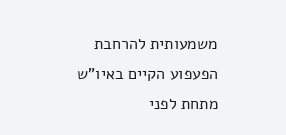משמעותית להרחבת הפעפוע הקיים באיו"ש מתחת לפני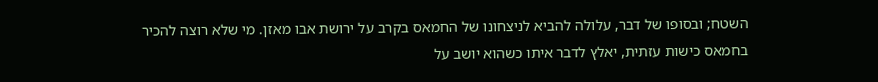השטח; ובסופו של דבר, עלולה להביא לניצחונו של החמאס בקרב על ירושת אבו מאזן. מי שלא רוצה להכיר בחמאס כישות עזתית, יאלץ לדבר איתו כשהוא יושב על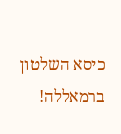כיסא השלטון ברמאללה!